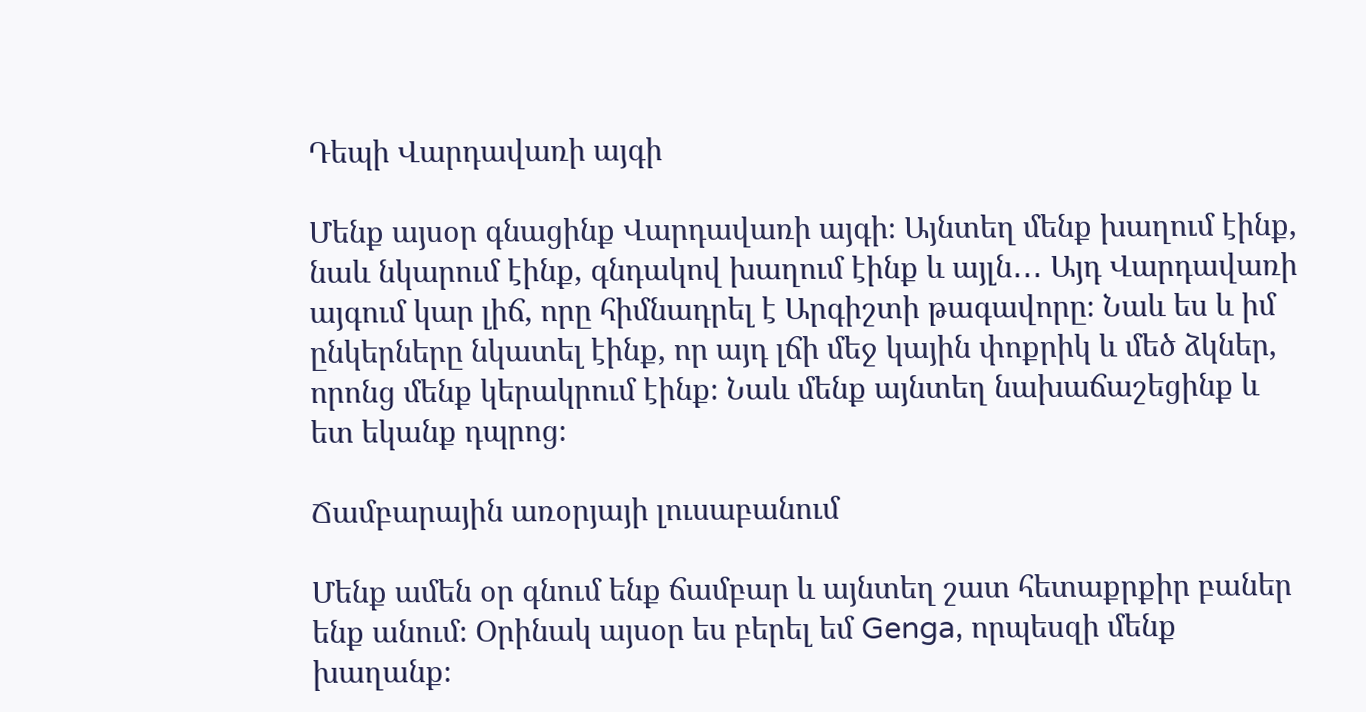Դեպի Վարդավառի այգի

Մենք այսօր գնացինք Վարդավառի այգի։ Այնտեղ մենք խաղում էինք, նաև նկարում էինք, գնդակով խաղում էինք և այլն․․․ Այդ Վարդավառի այգում կար լիճ, որը հիմնադրել է Արգիշտի թագավորը։ Նաև ես և իմ ընկերները նկատել էինք, որ այդ լճի մեջ կային փոքրիկ և մեծ ձկներ, որոնց մենք կերակրում էինք։ Նաև մենք այնտեղ նախաճաշեցինք և ետ եկանք դպրոց։

Ճամբարային առօրյայի լուսաբանում

Մենք ամեն օր գնում ենք ճամբար և այնտեղ շատ հետաքրքիր բաներ ենք անում։ Օրինակ այսօր ես բերել եմ Genga, որպեսզի մենք խաղանք։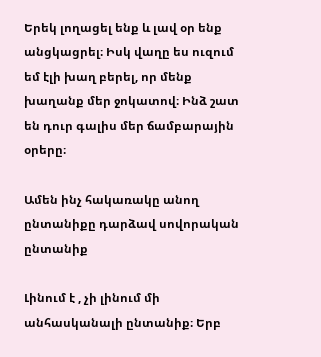Երեկ լողացել ենք և լավ օր ենք անցկացրել։ Իսկ վաղը ես ուզում եմ էլի խաղ բերել, որ մենք խաղանք մեր ջոկատով։ Ինձ շատ են դուր գալիս մեր ճամբարային օրերը։

Ամեն ինչ հակառակը անող ընտանիքը դարձավ սովորական ընտանիք

Լինում է , չի լինում մի անհասկանալի ընտանիք։ Երբ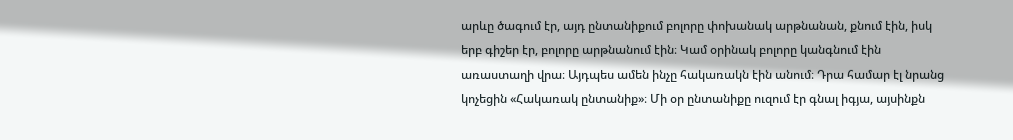արևը ծագում էր, այդ ընտանիքում բոլորը փոխանակ արթնանան, քնում էին, իսկ երբ գիշեր էր, բոլորը արթնանում էին։ Կամ օրինակ բոլորը կանգնում էին առաստաղի վրա։ Այդպես ամեն ինչը հակառակն էին անում։ Դրա համար էլ նրանց կոչեցին «Հակառակ ընտանիք»։ Մի օր ընտանիքը ուզում էր գնալ իգյա, այսինքն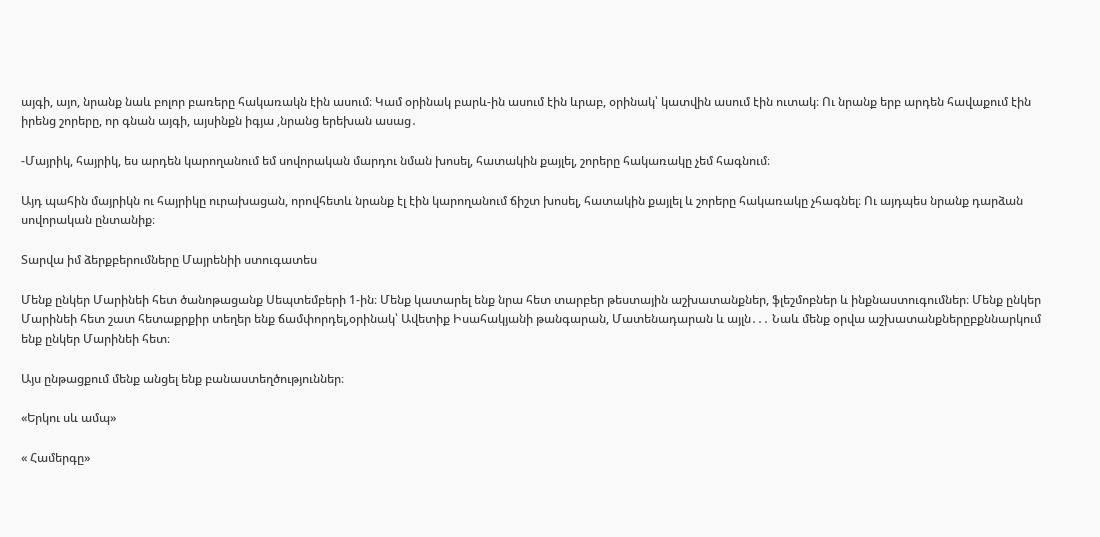այգի, այո, նրանք նաև բոլոր բառերը հակառակն էին ասում։ Կամ օրինակ բարև-ին ասում էին ևրաբ, օրինակ՝ կատվին ասում էին ուտակ։ Ու նրանք երբ արդեն հավաքում էին իրենց շորերը, որ գնան այգի, այսինքն իգյա ,նրանց երեխան ասաց․

-Մայրիկ, հայրիկ, ես արդեն կարողանում եմ սովորական մարդու նման խոսել, հատակին քայլել, շորերը հակառակը չեմ հագնում։

Այդ պահին մայրիկն ու հայրիկը ուրախացան, որովհետև նրանք էլ էին կարողանում ճիշտ խոսել, հատակին քայլել և շորերը հակառակը չհագնել։ Ու այդպես նրանք դարձան սովորական ընտանիք։

Տարվա իմ ձերքբերումները Մայրենիի ստուգատես

Մենք ընկեր Մարինեի հետ ծանոթացանք Սեպտեմբերի 1-ին։ Մենք կատարել ենք նրա հետ տարբեր թեստային աշխատանքներ, ֆլեշմոբներ և ինքնաստուգումներ։ Մենք ընկեր Մարինեի հետ շատ հետաքրքիր տեղեր ենք ճամփորդել,օրինակ՝ Ավետիք Իսահակյանի թանգարան, Մատենադարան և այլն․․․ Նաև մենք օրվա աշխատանքներըբքննարկում ենք ընկեր Մարինեի հետ։

Այս ընթացքում մենք անցել ենք բանաստեղծություններ։

«Երկու սև ամպ»

« Համերգը»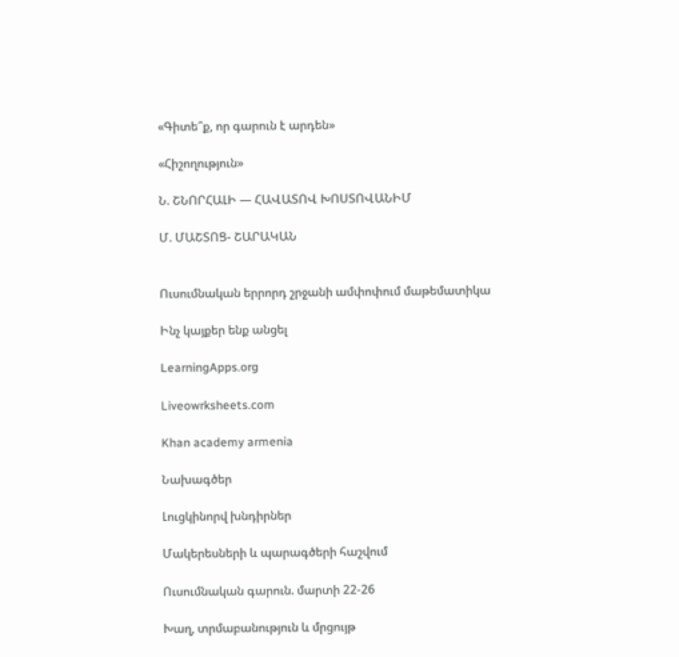«Գիտե՞ք, որ գարուն է արդեն»

«Հիշողություն»

Ն. ՇՆՈՐՀԱԼԻ — ՀԱՎԱՏՈՎ ԽՈՍՏՈՎԱՆԻՄ

Մ. ՄԱՇՏՈՑ- ՇԱՐԱԿԱՆ


Ուսումնական երրորդ շրջանի ամփոփում մաթեմատիկա

Ինչ կայքեր ենք անցել

LearningApps.org

Liveowrksheets.com

Khan academy armenia

Նախագծեր

Լուցկինորվ խնդիրներ

Մակերեսների և պարագծերի հաշվում

Ուսումնական գարուն. մարտի 22-26

Խաղ, տրմաբանություն և մրցույթ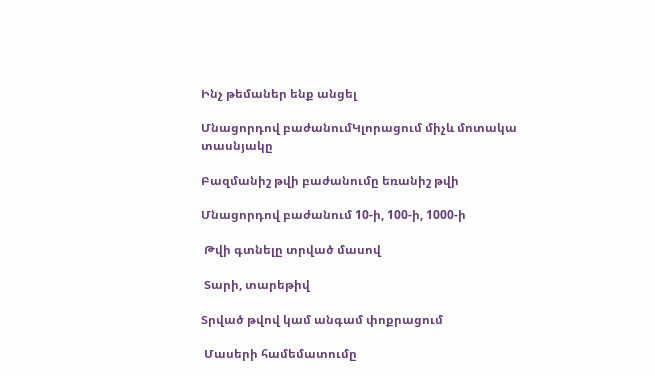Ինչ թեմաներ ենք անցել

Մնացորդով բաժանումԿլորացում միչև մոտակա տասնյակը

Բազմանիշ թվի բաժանումը եռանիշ թվի

Մնացորդով բաժանում 10-ի, 100-ի, 1000-ի

 Թվի գտնելը տրված մասով

 Տարի, տարեթիվ

Տրված թվով կամ անգամ փոքրացում

 Մասերի համեմատումը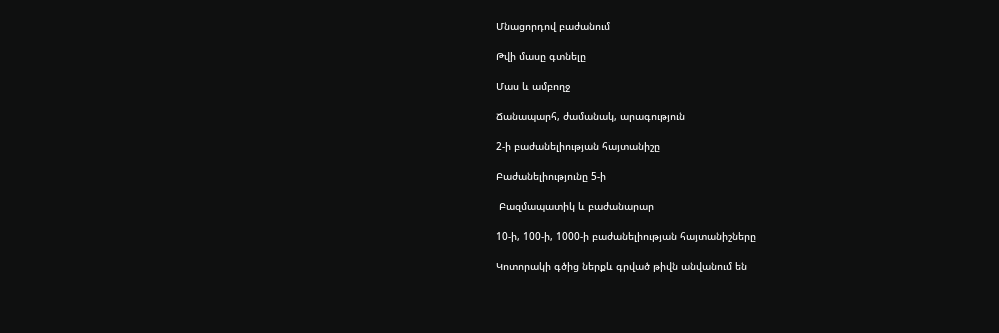Մնացորդով բաժանում

Թվի մասը գտնելը

Մաս և ամբողջ

Ճանապարհ, ժամանակ, արագություն

2-ի բաժանելիության հայտանիշը

Բաժանելիությունը 5-ի

 Բազմապատիկ և բաժանարար

10-ի, 100-ի, 1000-ի բաժանելիության հայտանիշները

Կոտորակի գծից ներքև գրված թիվն անվանում են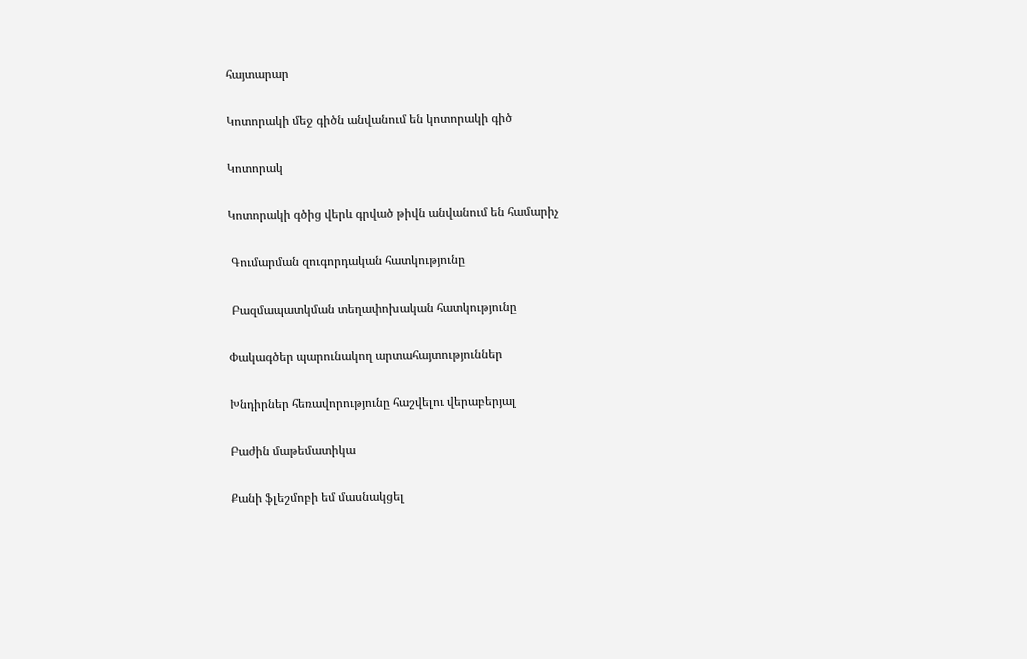հայտարար

Կոտորակի մեջ գիծն անվանում են կոտորակի գիծ

Կոտորակ

Կոտորակի գծից վերև գրված թիվն անվանում են համարիչ

 Գումարման զուգորդական հատկությունը

 Բազմապատկման տեղափոխական հատկությունը

Փակագծեր պարունակող արտահայտություններ

Խնդիրներ հեռավորությունը հաշվելու վերաբերյալ

Բաժին մաթեմատիկա

Քանի ֆլեշմոբի եմ մասնակցել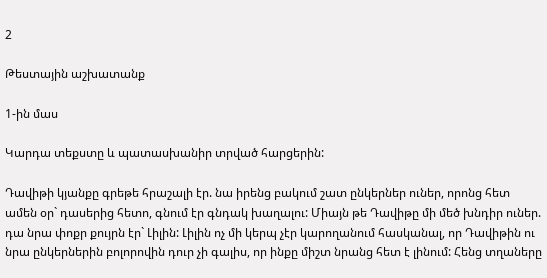2

Թեստային աշխատանք

1-ին մաս

Կարդա տեքստը և պատասխանիր տրված հարցերին:

Դավիթի կյանքը գրեթե հրաշալի էր. նա իրենց բակում շատ ընկերներ ուներ, որոնց հետ ամեն օր` դասերից հետո, գնում էր գնդակ խաղալու: Միայն թե Դավիթը մի մեծ խնդիր ուներ. դա նրա փոքր քույրն էր` Լիլին: Լիլին ոչ մի կերպ չէր կարողանում հասկանալ, որ Դավիթին ու նրա ընկերներին բոլորովին դուր չի գալիս, որ ինքը միշտ նրանց հետ է լինում: Հենց տղաները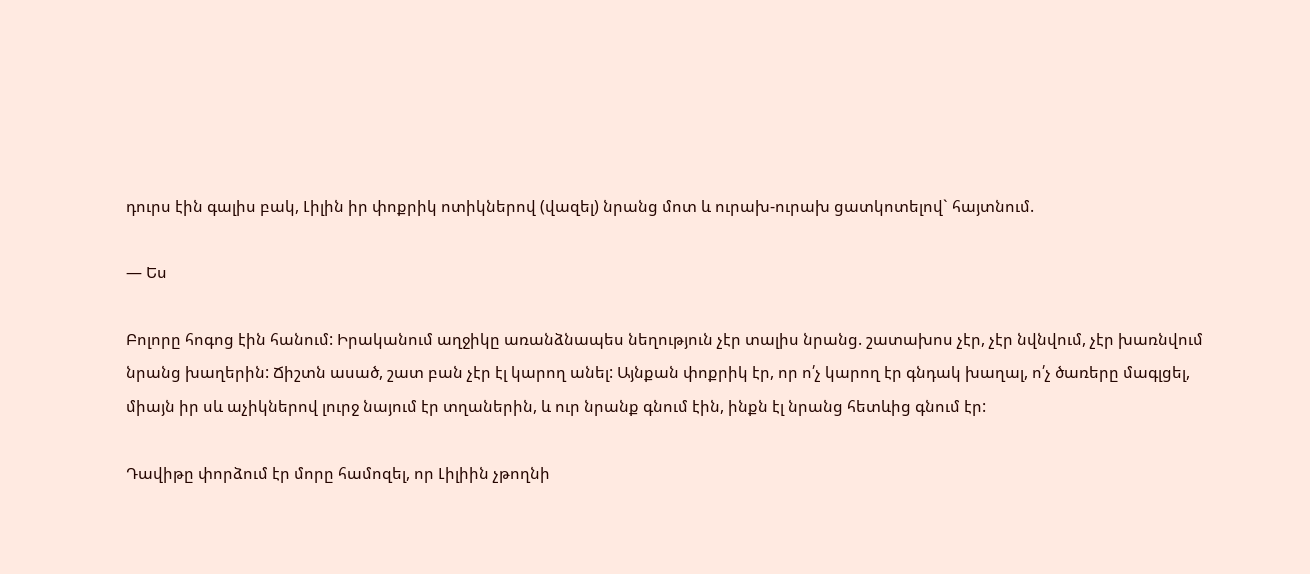դուրս էին գալիս բակ, Լիլին իր փոքրիկ ոտիկներով (վազել) նրանց մոտ և ուրախ-ուրախ ցատկոտելով` հայտնում.

— Ես

Բոլորը հոգոց էին հանում: Իրականում աղջիկը առանձնապես նեղություն չէր տալիս նրանց. շատախոս չէր, չէր նվնվում, չէր խառնվում նրանց խաղերին: Ճիշտն ասած, շատ բան չէր էլ կարող անել: Այնքան փոքրիկ էր, որ ո՛չ կարող էր գնդակ խաղալ, ո՛չ ծառերը մագլցել, միայն իր սև աչիկներով լուրջ նայում էր տղաներին, և ուր նրանք գնում էին, ինքն էլ նրանց հետևից գնում էր:

Դավիթը փորձում էր մորը համոզել, որ Լիլիին չթողնի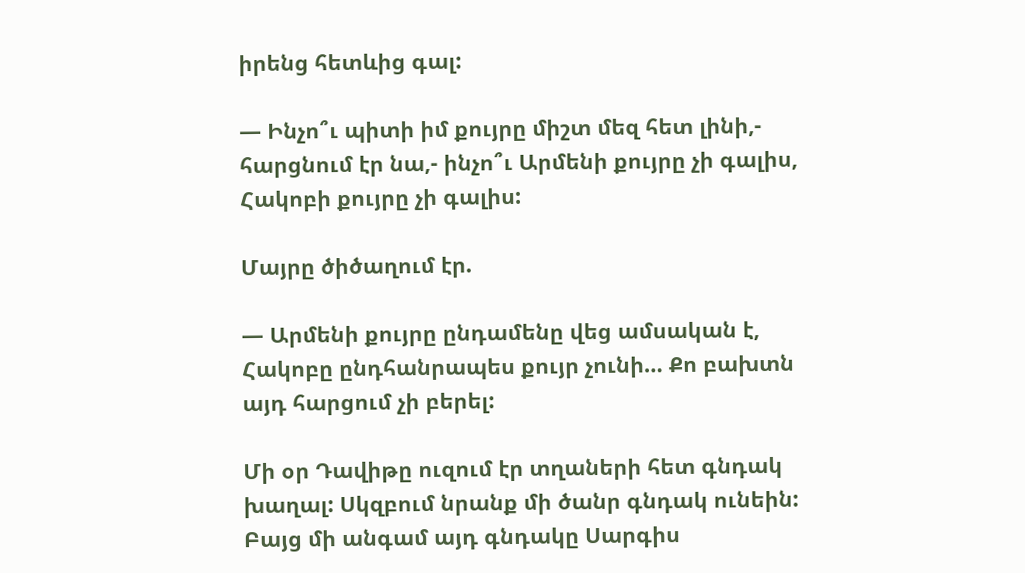իրենց հետևից գալ:

— Ինչո՞ւ պիտի իմ քույրը միշտ մեզ հետ լինի,- հարցնում էր նա,- ինչո՞ւ Արմենի քույրը չի գալիս, Հակոբի քույրը չի գալիս:

Մայրը ծիծաղում էր.

— Արմենի քույրը ընդամենը վեց ամսական է, Հակոբը ընդհանրապես քույր չունի… Քո բախտն այդ հարցում չի բերել:

Մի օր Դավիթը ուզում էր տղաների հետ գնդակ խաղալ: Սկզբում նրանք մի ծանր գնդակ ունեին: Բայց մի անգամ այդ գնդակը Սարգիս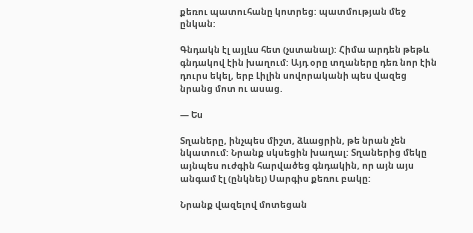քեռու պատուհանը կոտրեց: պատմության մեջ ընկան:

Գնդակն էլ այլևս հետ (չստանալ): Հիմա արդեն թեթև գնդակով էին խաղում: Այդ օրը տղաները դեռ նոր էին դուրս եկել, երբ Լիլին սովորականի պես վազեց նրանց մոտ ու ասաց.

— Ես

Տղաները, ինչպես միշտ, ձևացրին, թե նրան չեն նկատում: Նրանք սկսեցին խաղալ: Տղաներից մեկը այնպես ուժգին հարվածեց գնդակին, որ այն այս անգամ էլ (ընկնել) Սարգիս քեռու բակը:

Նրանք վազելով մոտեցան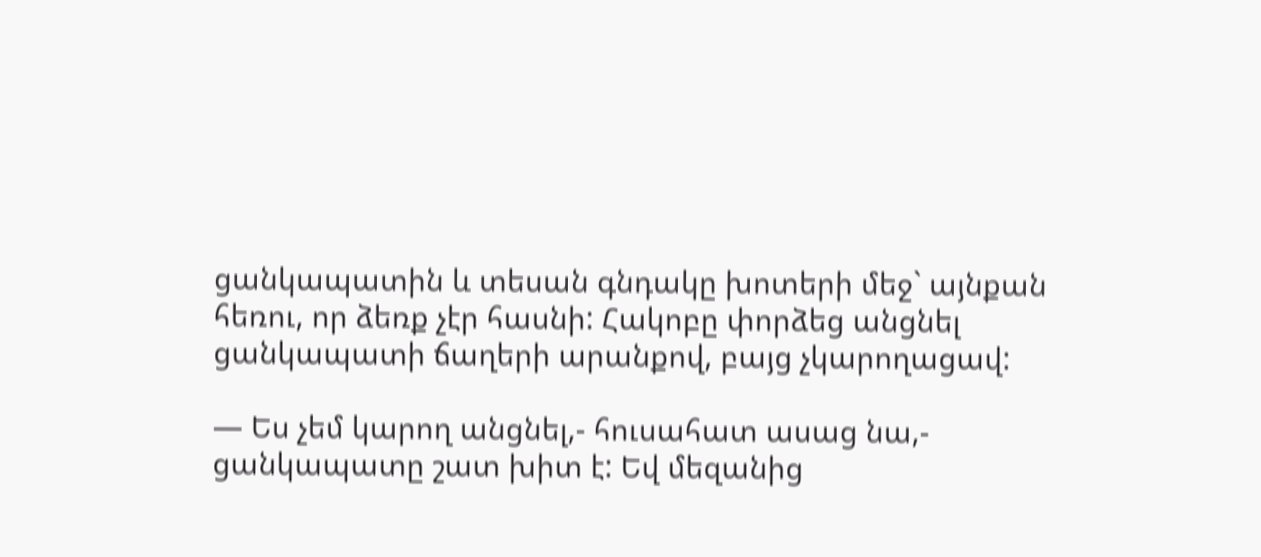ցանկապատին և տեսան գնդակը խոտերի մեջ` այնքան հեռու, որ ձեռք չէր հասնի: Հակոբը փորձեց անցնել ցանկապատի ճաղերի արանքով, բայց չկարողացավ:

— Ես չեմ կարող անցնել,- հուսահատ ասաց նա,- ցանկապատը շատ խիտ է: Եվ մեզանից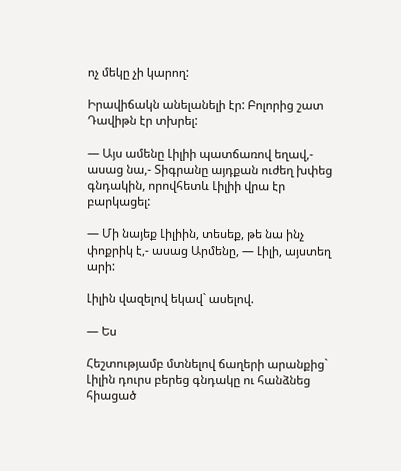ոչ մեկը չի կարող:

Իրավիճակն անելանելի էր: Բոլորից շատ Դավիթն էր տխրել:

— Այս ամենը Լիլիի պատճառով եղավ,- ասաց նա,- Տիգրանը այդքան ուժեղ խփեց գնդակին, որովհետև Լիլիի վրա էր բարկացել:

— Մի նայեք Լիլիին, տեսեք, թե նա ինչ փոքրիկ է,- ասաց Արմենը, — Լիլի, այստեղ արի:

Լիլին վազելով եկավ` ասելով.

— Ես

Հեշտությամբ մտնելով ճաղերի արանքից` Լիլին դուրս բերեց գնդակը ու հանձնեց հիացած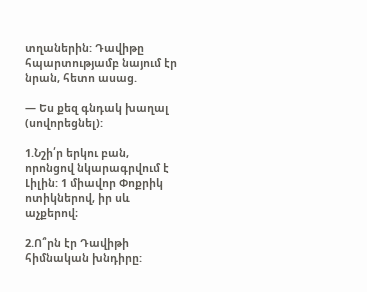տղաներին: Դավիթը հպարտությամբ նայում էր նրան, հետո ասաց.

— Ես քեզ գնդակ խաղալ (սովորեցնել):

1.Նշի՛ր երկու բան, որոնցով նկարագրվում է Լիլին: 1 միավոր Փոքրիկ ոտիկներով, իր սև աչքերով։

2.Ո՞րն էր Դավիթի հիմնական խնդիրը: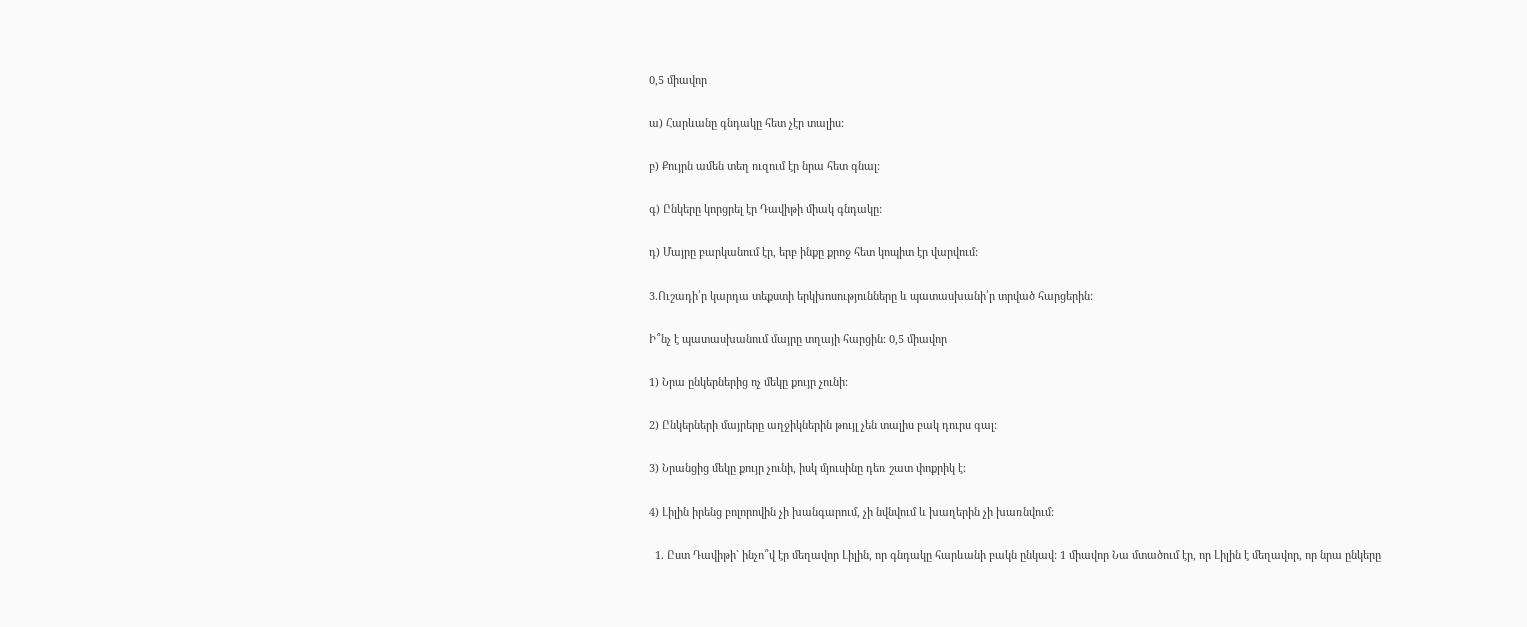0,5 միավոր

ա) Հարևանը գնդակը հետ չէր տալիս:

բ) Քույրն ամեն տեղ ուզում էր նրա հետ գնալ:

գ) Ընկերը կորցրել էր Դավիթի միակ գնդակը:

դ) Մայրը բարկանում էր, երբ ինքը քրոջ հետ կոպիտ էր վարվում:

3.Ուշադի՛ր կարդա տեքստի երկխոսությունները և պատասխանի՛ր տրված հարցերին:

Ի՞նչ է պատասխանում մայրը տղայի հարցին: 0,5 միավոր

1) Նրա ընկերներից ոչ մեկը քույր չունի:

2) Ընկերների մայրերը աղջիկներին թույլ չեն տալիս բակ դուրս գալ:

3) Նրանցից մեկը քույր չունի, իսկ մյուսինը դեռ շատ փոքրիկ է:

4) Լիլին իրենց բոլորովին չի խանգարում, չի նվնվում և խաղերին չի խառնվում:

  1. Ըստ Դավիթի` ինչո՞վ էր մեղավոր Լիլին, որ գնդակը հարևանի բակն ընկավ: 1 միավոր Նա մտածում էր, որ Լիլին է մեղավոր, որ նրա ընկերը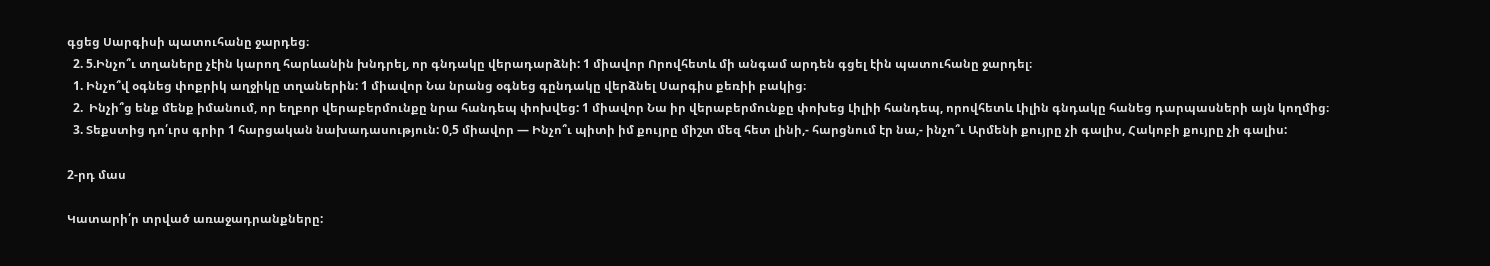գցեց Սարգիսի պատուհանը ջարդեց։
  2. 5.Ինչո՞ւ տղաները չէին կարող հարևանին խնդրել, որ գնդակը վերադարձնի: 1 միավոր Որովհետև մի անգամ արդեն գցել էին պատուհանը ջարդել։
  1. Ինչո՞վ օգնեց փոքրիկ աղջիկը տղաներին: 1 միավոր Նա նրանց օգնեց գընդակը վերձնել Սարգիս քեռիի բակից։
  2.  Ինչի՞ց ենք մենք իմանում, որ եղբոր վերաբերմունքը նրա հանդեպ փոխվեց: 1 միավոր Նա իր վերաբերմունքը փոխեց Լիլիի հանդեպ, որովհետև Լիլին գնդակը հանեց դարպասների այն կողմից։
  3. Տեքստից դո՛ւրս գրիր 1 հարցական նախադասություն: 0,5 միավոր — Ինչո՞ւ պիտի իմ քույրը միշտ մեզ հետ լինի,- հարցնում էր նա,- ինչո՞ւ Արմենի քույրը չի գալիս, Հակոբի քույրը չի գալիս:

2-րդ մաս

Կատարի՛ր տրված առաջադրանքները: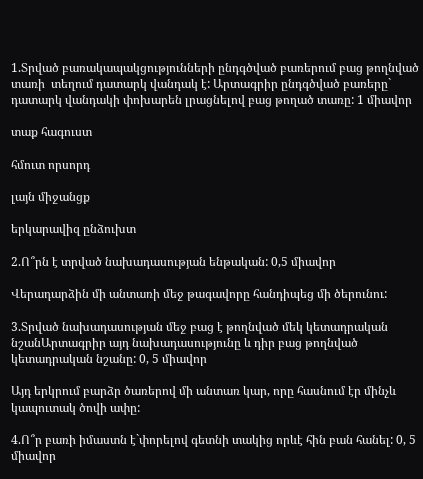1.Տրված բառակապակցությունների ընդգծված բառերում բաց թողնված տառի  տեղում դատարկ վանդակ է: Արտագրիր ընդգծված բառերը` դատարկ վանդակի փոխարեն լրացնելով բաց թողած տառը: 1 միավոր

տաք հագուստ

հմուտ որսորդ

լայն միջանցք

երկարավիզ ընձուխտ

2.Ո՞րն է տրված նախադասության ենթական: 0,5 միավոր

Վերադարձին մի անտառի մեջ թագավորը հանդիպեց մի ծերունու:

3.Տրված նախադասության մեջ բաց է թողնված մեկ կետադրական նշանԱրտագրիր այդ նախադասությունը և դիր բաց թողնված կետադրական նշանը: 0, 5 միավոր

Այդ երկրում բարձր ծառերով մի անտառ կար, որը հասնում էր մինչև կապուտակ ծովի ափը:

4.Ո՞ր բառի իմաստն է`փորելով գետնի տակից որևէ հին բան հանել: 0, 5 միավոր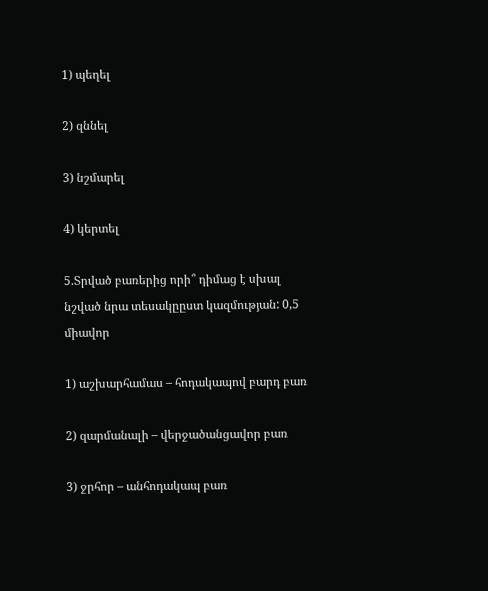1) պեղել

2) զննել

3) նշմարել

4) կերտել

5.Տրված բառերից որի՞ դիմաց է սխալ նշված նրա տեսակըըստ կազմության: 0,5 միավոր

1) աշխարհամաս – հոդակապով բարդ բառ

2) զարմանալի – վերջածանցավոր բառ

3) ջրհոր – անհոդակապ բառ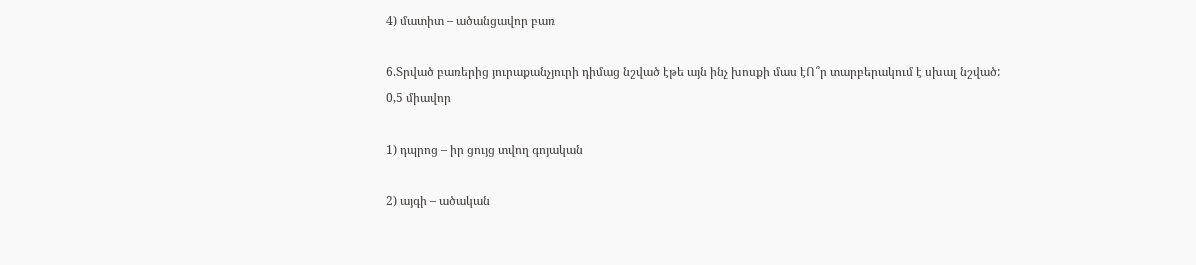4) մատիտ – ածանցավոր բառ

6.Տրված բառերից յուրաքանչյուրի դիմաց նշված էթե այն ինչ խոսքի մաս էՈ՞ր տարբերակում է սխալ նշված: 0,5 միավոր

1) դպրոց – իր ցույց տվող գոյական

2) այգի – ածական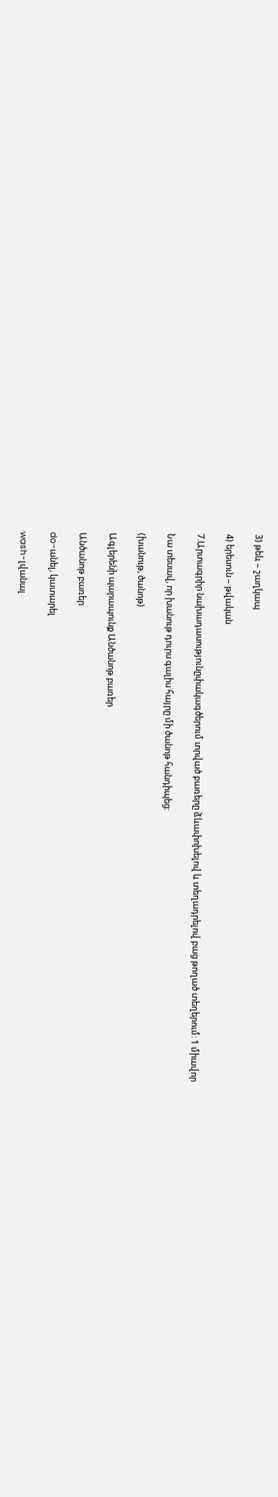3) թեև – շաղկապ

4) երեսուն – թվական

7.Արտագրիր նախադասությունըփակագծերում տրված բառերը ձևափոխելով և տեղադրելով բաց թողած տեղերում: 1 միավոր

Նա տեսավ, որ խանութ դուրս գալիս հայրը մի ծանոթ հանդիպեց:

(խանութ, ծանոթ)

Ագլերենի պարապունք Անծանոթ բառեր

Անծանոթ բառեր

do-անել, կատարել

wash-լվանալ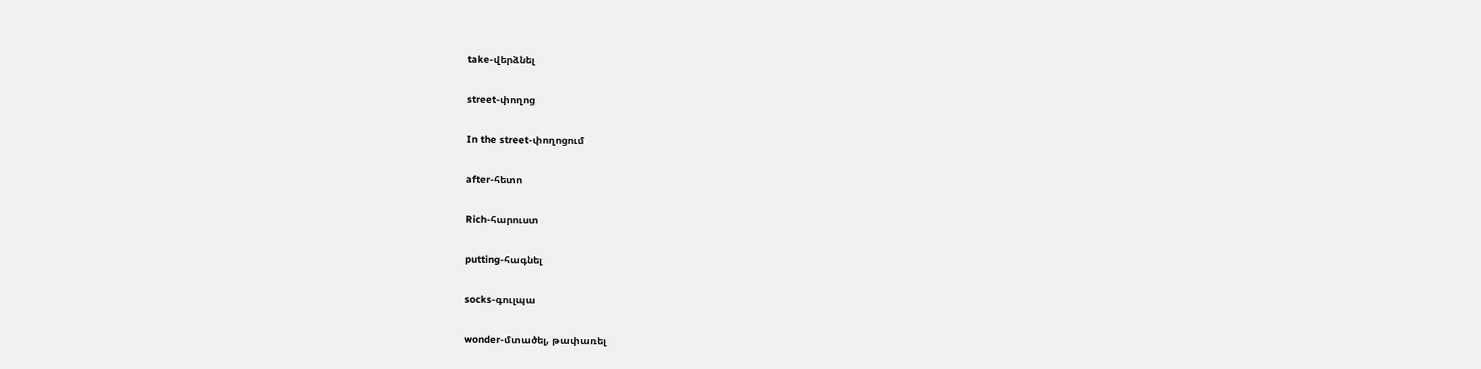take-վերձնել

street-փողոց

In the street-փողոցում

after-հետո

Rich-հարուստ

putting-հագնել

socks-գուլպա

wonder-մտածել, թափառել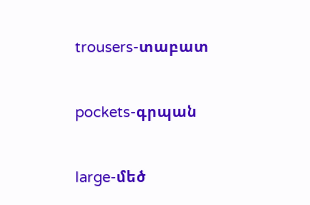trousers-տաբատ

pockets-գրպան

large-մեծ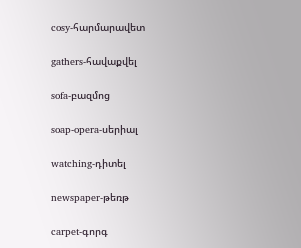cosy-հարմարավետ

gathers-հավաքվել

sofa-բազմոց

soap-opera-սերիալ

watching-դիտել

newspaper-թեռթ

carpet-գորգ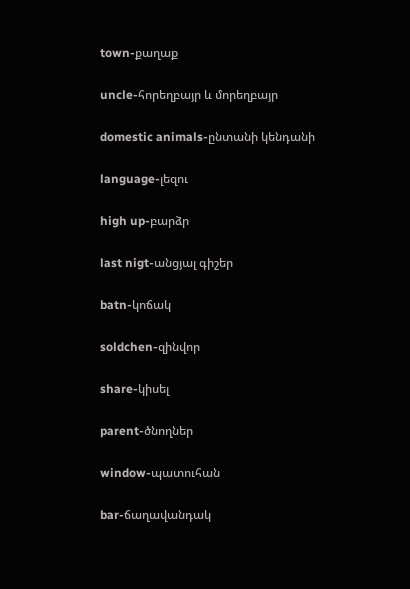town-քաղաք

uncle-հորեղբայր և մորեղբայր

domestic animals-ընտանի կենդանի

language-լեզու

high up-բարձր

last nigt-անցյալ գիշեր

batn-կոճակ

soldchen-զինվոր

share-կիսել

parent-ծնողներ

window-պատուհան

bar-ճաղավանդակ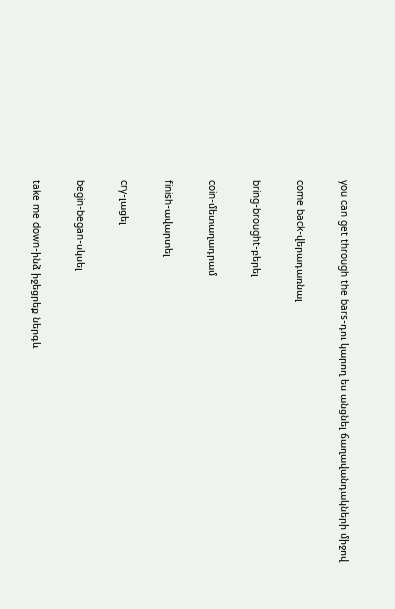you can get through the bars-դու կարող ես անցնել ճաղավանդակների միջով

come back-վերադառնալ

bring-brought-բերել

coin-մետաղադրամ

finish-ավարտել

cry-լացել

begin-began-սկսել

take me down-ինձ իջեցրեք ներգև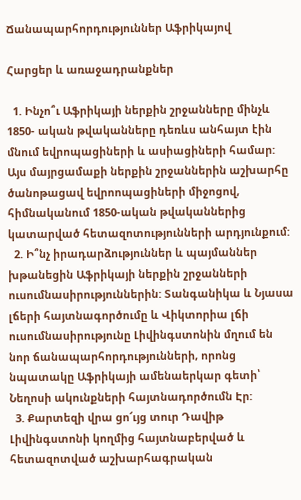Ճանապարհորդություններ Աֆրիկայով

Հարցեր և առաջադրանքներ

  1. Ինչո՞ւ Աֆրիկայի ներքին շրջանները մինչև 1850- ական թվականները դեռևս անհայտ էին մնում եվրոպացիների և ասիացիների համար: Այս մայրցամաքի ներքին շրջաններին աշխարհը ծանոթացավ եվրոոպացիների միջոցով, հիմնականում 1850-ական թվականներից  կատարված հետազոտությունների արդյունքում:
  2. Ի՞նչ իրադարձություններ և պայմաններ խթանեցին Աֆրիկայի ներքին շրջանների ուսումնասիրություններին: Տանգանիկա և Նյասա լճերի հայտնագործումը և Վիկտորիա լճի ուսումնասիրությունը Լիվինգստոնին մղում են նոր ճանապարհորդությունների, որոնց նպատակը Աֆրիկայի ամենաերկար գետի՝ Նեղոսի ակունքների հայտնադործումն Էր:
  3. Քարտեզի վրա ցո՜ւյց տուր Դավիթ Լիվինգստոնի կողմից հայտնաբերված և հետազոտված աշխարհագրական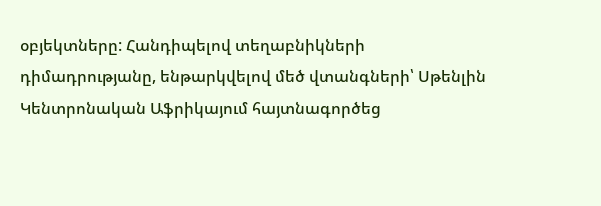օբյեկտները: Հանդիպելով տեղաբնիկների դիմադրությանը, ենթարկվելով մեծ վտանգների՝ Սթենլին Կենտրոնական Աֆրիկայում հայտնագործեց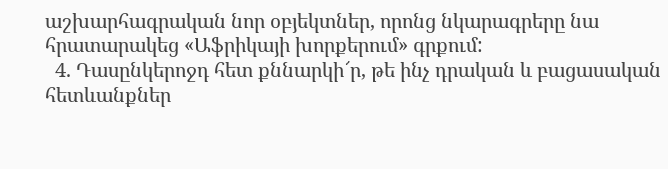աշխարհագրական նոր օբյեկտներ, որոնց նկարագրերը նա հրատարակեց «Աֆրիկայի խորքերում» գրքում:
  4. Դասընկերոջդ հետ քննարկի՜ր, թե ինչ դրական և բացասական հետևանքներ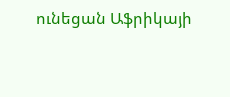ունեցան Աֆրիկայի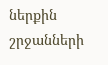ներքին շրջանների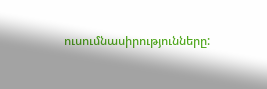ուսումնասիրությունները: